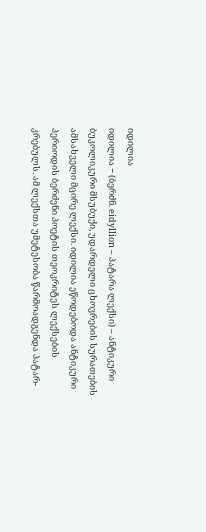იდილია
იდილია − (ბერძნ. eidyllion – პატარა ლექსი) – ანტიკური ბუკოლიკური მსუბუქი, უდარდელი ცხოვრების სურათების ამსახველი მცირე ლექსი. იდილია ეწოდებოდა ანტიკური პერიოდის ბერძენი პოეტის თეოკრიტეს ლექსების კრებულს. ამ ლექსთა უმეტესობა წარმოადგენდა პატარ-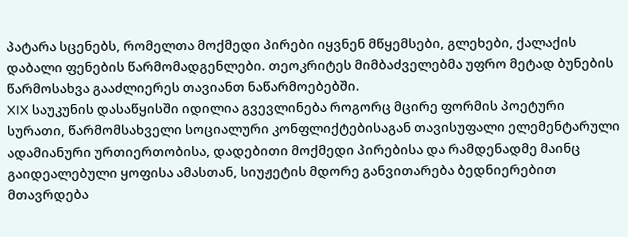პატარა სცენებს, რომელთა მოქმედი პირები იყვნენ მწყემსები, გლეხები, ქალაქის დაბალი ფენების წარმომადგენლები. თეოკრიტეს მიმბაძველებმა უფრო მეტად ბუნების წარმოსახვა გააძლიერეს თავიანთ ნაწარმოებებში.
XIX საუკუნის დასაწყისში იდილია გვევლინება როგორც მცირე ფორმის პოეტური სურათი, წარმომსახველი სოციალური კონფლიქტებისაგან თავისუფალი ელემენტარული ადამიანური ურთიერთობისა, დადებითი მოქმედი პირებისა და რამდენადმე მაინც გაიდეალებული ყოფისა ამასთან, სიუჟეტის მდორე განვითარება ბედნიერებით მთავრდება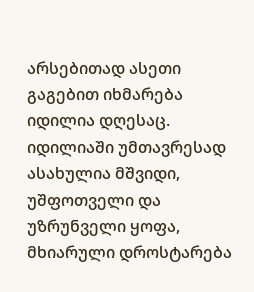არსებითად ასეთი გაგებით იხმარება იდილია დღესაც.
იდილიაში უმთავრესად ასახულია მშვიდი, უშფოთველი და უზრუნველი ყოფა, მხიარული დროსტარება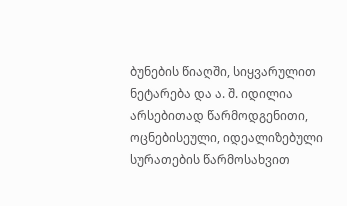ბუნების წიაღში, სიყვარულით ნეტარება და ა. შ. იდილია არსებითად წარმოდგენითი, ოცნებისეული, იდეალიზებული სურათების წარმოსახვით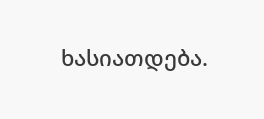ხასიათდება.